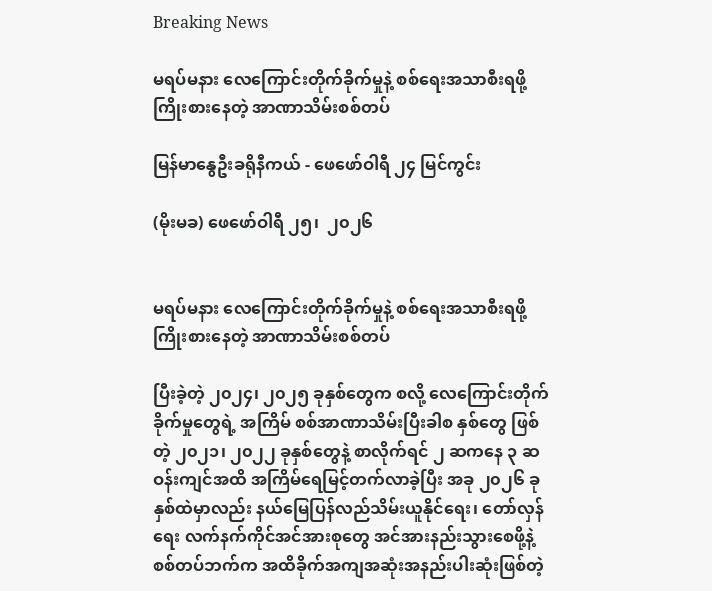Breaking News

မရပ်မနား လေကြောင်းတိုက်ခိုက်မှုနဲ့ စစ်ရေးအသာစီးရဖို့ ကြိုးစားနေတဲ့ အာဏာသိမ်းစစ်တပ်

မြန်မာနွေဦးခရိုနီကယ် - ဖေဖော်ဝါရီ ၂၄ မြင်ကွင်း

(မိုးမခ) ဖေဖော်ဝါရီ ၂၅၊  ၂၀၂၆


မရပ်မနား လေကြောင်းတိုက်ခိုက်မှုနဲ့ စစ်ရေးအသာစီးရဖို့ ကြိုးစားနေတဲ့ အာဏာသိမ်းစစ်တပ်

ပြီးခဲ့တဲ့ ၂၀၂၄၊ ၂၀၂၅ ခုနှစ်တွေက စလို့ လေကြောင်းတိုက်ခိုက်မှုတွေရဲ့ အကြိမ် စစ်အာဏာသိမ်းပြီးခါစ နှစ်တွေ ဖြစ်တဲ့ ၂၀၂၁၊ ၂၀၂၂ ခုနှစ်တွေနဲ့ စာလိုက်ရင် ၂ ဆကနေ ၃ ဆဝန်းကျင်အထိ အကြိမ်ရေမြင့်တက်လာခဲ့ပြီး အခု ၂၀၂၆ ခုနှစ်ထဲမှာလည်း နယ်မြေပြန်လည်သိမ်းယူနိုင်ရေး၊ တော်လှန်ရေး လက်နက်ကိုင်အင်အားစုတွေ အင်အားနည်းသွားစေဖို့နဲ့ စစ်တပ်ဘက်က အထိခိုက်အကျအဆုံးအနည်းပါးဆုံးဖြစ်တဲ့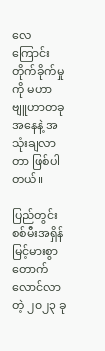လေကြောင်းတိုက်ခိုက်မှုကို မဟာဗျူဟာတခုအနေနဲ့ အသုံးချလာတာ ဖြစ်ပါတယ်။

ပြည်တွင်းစစ်မီးအရှိန် မြင့်မားစွာ တောက်လောင်လာတဲ့ ၂၀၂၃ ခု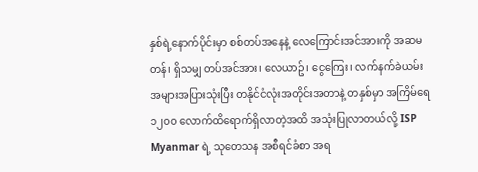နှစ်ရဲ့နောက်ပိုင်းမှာ စစ်တပ်အနေနဲ့ လေကြောင်းအင်အားကို အဆမတန်၊ ရှိသမျှ တပ်အင်အား၊ လေယာဥ်၊ ငွေကြေး၊ လက်နက်ခဲယမ်းအများအပြားသုံးပြီး တနိုင်ငံလုံးအတိုင်းအတာနဲ့ တနှစ်မှာ အကြိမ်ရေ ၁၂၀၀ လောက်ထိရောက်ရှိလာတဲ့အထိ အသုံးပြုလာတယ်လို့ ISP Myanmar ရဲ့ သုတေသန အစီရင်ခံစာ အရ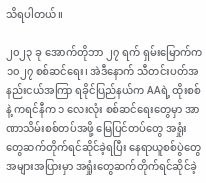သိရပါတယ်။

၂၀၂၃ ခု အောက်တိုဘာ ၂၇ ရက် ရှမ်းမြောက်က ၁၀၂၇ စစ်ဆင်ရေး၊ အဲဒီနောက် သီတင်းပတ်အနည်းငယ်အကြာ ရခိုင်ပြည်နယ်က AAရဲ့ ထိုးစစ် နဲ့ ကရင်နီက ၁ လေးလုံး စစ်ဆင်ရေးတွေမှာ အာဏာသိမ်းစစ်တပ်အဖို့ မြေပြင်တပ်တွေ အရှုံးတွေဆက်တိုက်ရင်ဆိုင်ခဲ့ရပြီး နေရာယူစစ်ပွဲတွေအများအပြားမှာ အရှုံးတွေဆက်တိုက်ရင်ဆိုင်ခဲ့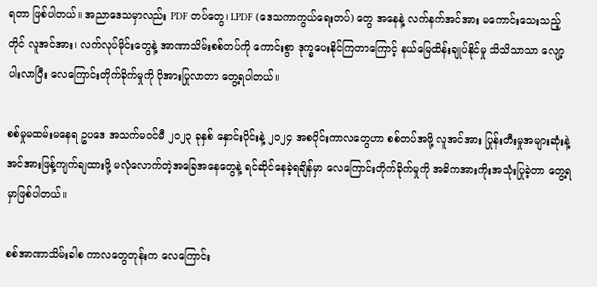ရတာ ဖြစ်ပါတယ်။ အညာဒေသမှာလည်း PDF တပ်တွေ၊ LPDF (ဒေသကာကွယ်ရေးတပ်) တွေ အနေနဲ့ လက်နက်အင်အား မကောင်းသေးသည့်တိုင် လူအင်အား၊ လက်လုပ်မိုင်းတွေနဲ့ အာဏာသိမ်းစစ်တပ်ကို ကောင်းစွာ ဒုက္ခပေးနိုင်ကြတာကြောင့် နယ်မြေထိန်းချုပ်နိုင်မှု သိသိသာသာ လျော့ပါးလာပြီး လေကြောင်းတိုက်ခိုက်မှုကို ပိုအားပြုလာတာ တွေ့ရပါတယ်။

စစ်မှုမထမ်းမနေရ ဥပဒေ အသက်မဝင်မီ ၂၀၂၃ ခုနှစ် နှောင်းပိုင်းနဲ့ ၂၀၂၄ အစပိုင်းကာလတွေဟာ စစ်တပ်အဖို့ လူအင်အား ပြုန်းတီးမှုအများဆုံးနဲ့ အင်အားဖြန့်ကျက်ချထားဖို့ မလုံလောက်တဲ့အခြေအနေတွေနဲ့ ရင်ဆိုင်နေခဲ့ရချိန်မှာ လေကြောင်းတိုက်ခိုက်မှုကို အဓိကအားကိုးအသုံးပြုခဲ့တာ တွေ့ရမှာဖြစ်ပါတယ်။

စစ်အာဏာသိမ်းခါစ ကာလတွေတုန်းက လေကြောင်း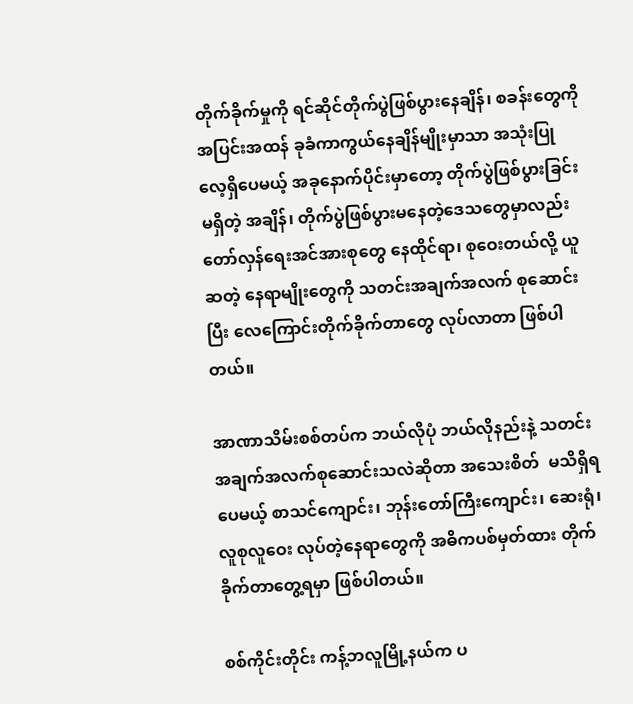တိုက်ခိုက်မှုကို ရင်ဆိုင်တိုက်ပွဲဖြစ်ပွားနေချိန်၊ စခန်းတွေကို အပြင်းအထန် ခုခံကာကွယ်နေချိန်မျိုးမှာသာ အသုံးပြုလေ့ရှိပေမယ့် အခုနောက်ပိုင်းမှာတော့ တိုက်ပွဲဖြစ်ပွားခြင်း မရှိတဲ့ အချိန်၊ တိုက်ပွဲဖြစ်ပွားမနေတဲ့ဒေသတွေမှာလည်း တော်လှန်ရေးအင်အားစုတွေ နေထိုင်ရာ၊ စုဝေးတယ်လို့ ယူဆတဲ့ နေရာမျိုးတွေကို သတင်းအချက်အလက် စုဆောင်းပြီး လေကြောင်းတိုက်ခိုက်တာတွေ လုပ်လာတာ ဖြစ်ပါတယ်။

အာဏာသိမ်းစစ်တပ်က ဘယ်လိုပုံ ဘယ်လိုနည်းနဲ့ သတင်းအချက်အလက်စုဆောင်းသလဲဆိုတာ အသေးစိတ်  မသိရှိရပေမယ့် စာသင်ကျောင်း၊ ဘုန်းတော်ကြီးကျောင်း၊ ဆေးရုံ၊ လူစုလူဝေး လုပ်တဲ့နေရာတွေကို အဓိကပစ်မှတ်ထား တိုက်ခိုက်တာတွေ့ရမှာ ဖြစ်ပါတယ်။

စစ်ကိုင်းတိုင်း ကန့်ဘလူမြို့နယ်က ပ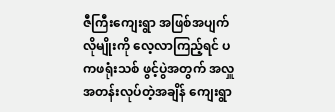ဇီကြီးကျေးရွာ အဖြစ်အပျက်လိုမျိုးကို လေ့လာကြည့်ရင် ပကဖရုံးသစ် ဖွင့်ပွဲအတွက် အလှူအတန်းလုပ်တဲ့အချိန် ကျေးရွာ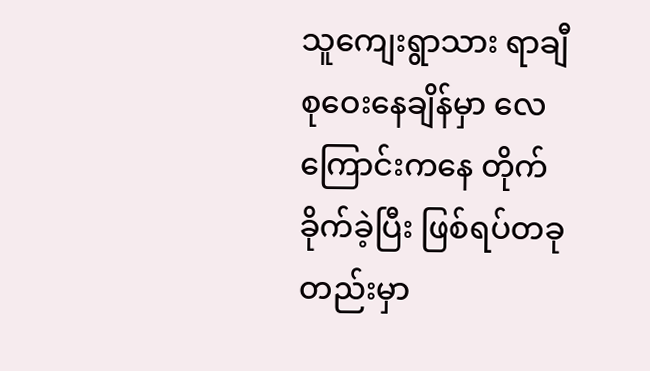သူကျေးရွာသား ရာချီစုဝေးနေချိန်မှာ လေကြောင်းကနေ တိုက်ခိုက်ခဲ့ပြီး ဖြစ်ရပ်တခုတည်းမှာ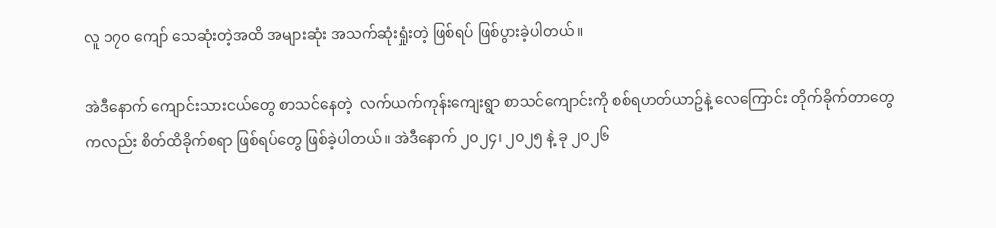လူ ၁၇၀ ကျော် သေဆုံးတဲ့အထိ အများဆုံး အသက်ဆုံးရှုံးတဲ့ ဖြစ်ရပ် ဖြစ်ပွားခဲ့ပါတယ်။

အဲဒီနောက် ကျောင်းသားငယ်တွေ စာသင်နေတဲ့  လက်ယက်ကုန်းကျေးရွာ စာသင်ကျောင်းကို စစ်ရဟတ်ယာဥ်နဲ့ လေကြောင်း တိုက်ခိုက်တာတွေကလည်း စိတ်ထိခိုက်စရာ ဖြစ်ရပ်တွေ ဖြစ်ခဲ့ပါတယ်။ အဲဒီနောက် ၂၀၂၄၊ ၂၀၂၅ နဲ့ ခု ၂၀၂၆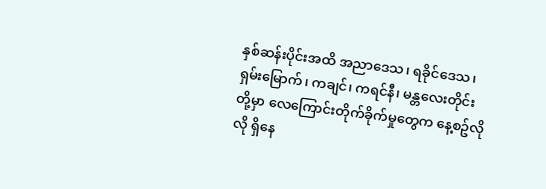နှစ်ဆန်းပိုင်းအထိ အညာဒေသ၊ ရခိုင်ဒေသ၊ ရှမ်းမြောက်၊ ကချင်၊ ကရင်နီ၊ မန္တလေးတိုင်း တို့မှာ လေကြောင်းတိုက်ခိုက်မှုတွေက နေ့စဥ်လိုလို ရှိနေ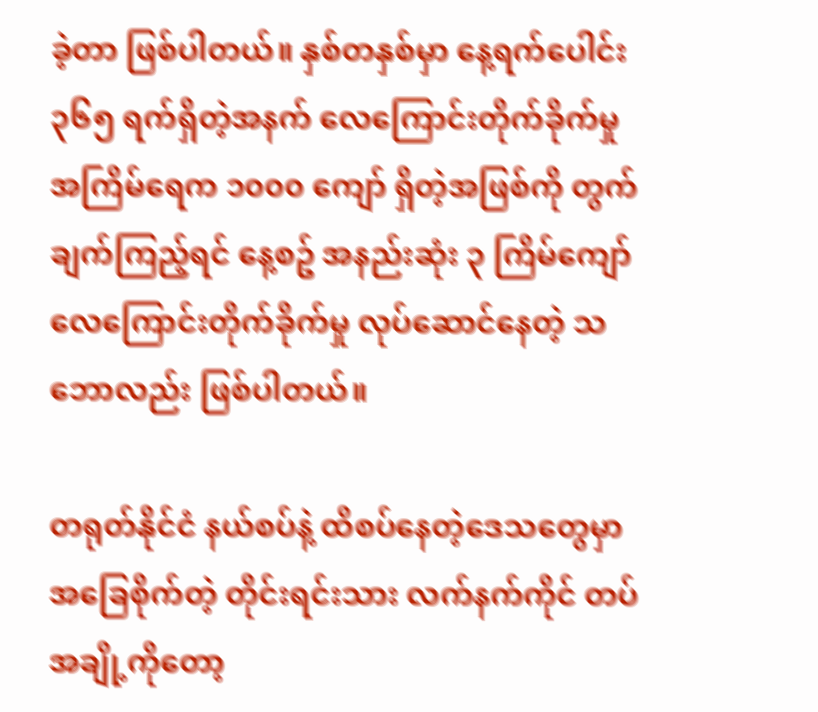ခဲ့တာ ဖြစ်ပါတယ်။ နှစ်တနှစ်မှာ နေ့ရက်ပေါင်း ၃၆၅ ရက်ရှိတဲ့အနက် လေကြောင်းတိုက်ခိုက်မှုအကြိမ်ရေက ၁၀၀၀ ကျော် ရှိတဲ့အဖြစ်ကို တွက်ချက်ကြည့်ရင် နေ့စဥ် အနည်းဆုံး ၃ ကြိမ်ကျော် လေကြောင်းတိုက်ခိုက်မှု လုပ်ဆောင်နေတဲ့ သဘောလည်း ဖြစ်ပါတယ်။

တရုတ်နိုင်ငံ နယ်စပ်နဲ့ ထိစပ်နေတဲ့ဒေသတွေမှာ အခြေစိုက်တဲ့ တိုင်းရင်းသား လက်နက်ကိုင် တပ်အချို့ကိုတော့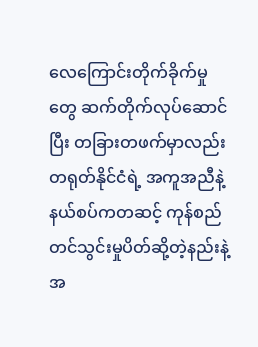လေကြောင်းတိုက်ခိုက်မှုတွေ ဆက်တိုက်လုပ်ဆောင်ပြီး တခြားတဖက်မှာလည်း တရုတ်နိုင်ငံရဲ့ အကူအညီနဲ့ နယ်စပ်ကတဆင့် ကုန်စည်တင်သွင်းမှုပိတ်ဆို့တဲ့နည်းနဲ့ အ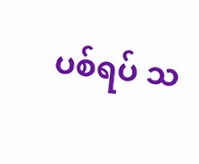ပစ်ရပ် သ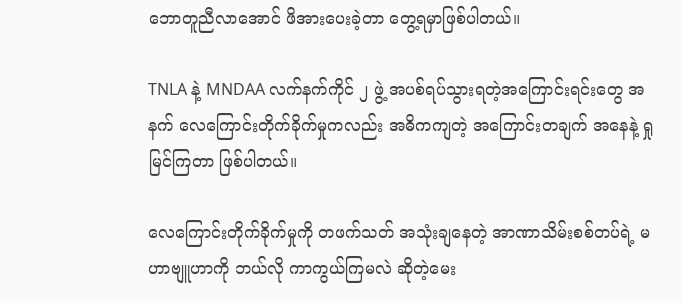ဘောတူညီလာအောင် ဖိအားပေးခဲ့တာ တွေ့ရမှာဖြစ်ပါတယ်။

TNLA နဲ့ MNDAA လက်နက်ကိုင် ၂ ဖွဲ့ အပစ်ရပ်သွားရတဲ့အကြောင်းရင်းတွေ အနက် လေကြောင်းတိုက်ခိုက်မှုကလည်း အဓိကကျတဲ့ အကြောင်းတချက် အနေနဲ့ ရှုမြင်ကြတာ ဖြစ်ပါတယ်။

လေကြောင်းတိုက်ခိုက်မှုကို တဖက်သတ် အသုံးချနေတဲ့ အာဏာသိမ်းစစ်တပ်ရဲ့ မဟာဗျူဟာကို ဘယ်လို ကာကွယ်ကြမလဲ ဆိုတဲ့မေး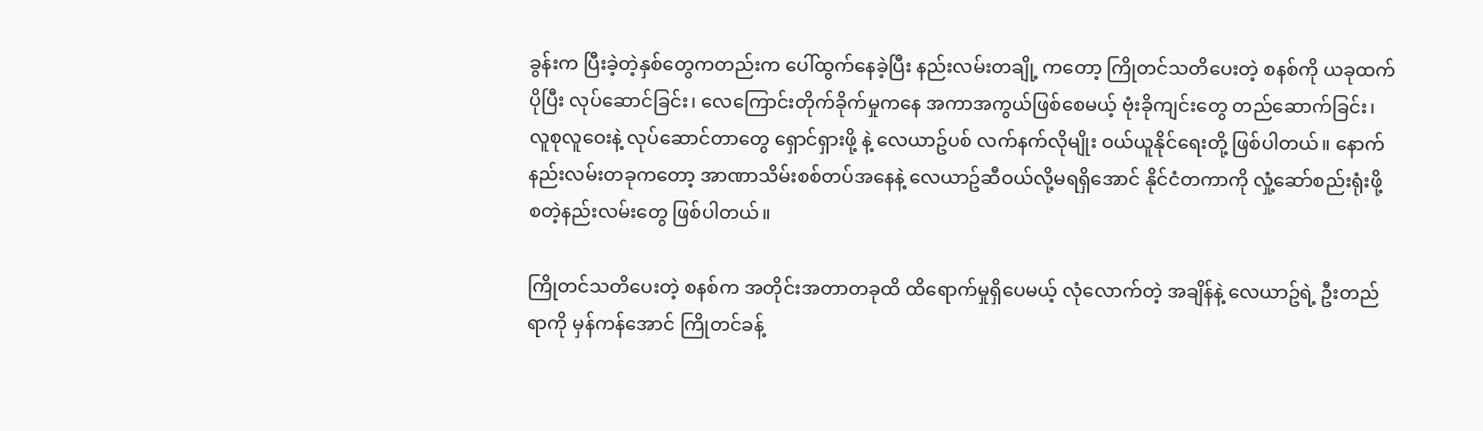ခွန်းက ပြီးခဲ့တဲ့နှစ်တွေကတည်းက ပေါ်ထွက်နေခဲ့ပြီး နည်းလမ်းတချို့ ကတော့ ကြိုတင်သတိပေးတဲ့ စနစ်ကို ယခုထက်ပိုပြီး လုပ်ဆောင်ခြင်း၊ လေကြောင်းတိုက်ခိုက်မှုကနေ အကာအကွယ်ဖြစ်စေမယ့် ဗုံးခိုကျင်းတွေ တည်ဆောက်ခြင်း၊ လူစုလူဝေးနဲ့ လုပ်ဆောင်တာတွေ ရှောင်ရှားဖို့ နဲ့ လေယာဥ်ပစ် လက်နက်လိုမျိုး ဝယ်ယူနိုင်ရေးတို့ ဖြစ်ပါတယ်။ နောက်နည်းလမ်းတခုကတော့ အာဏာသိမ်းစစ်တပ်အနေနဲ့ လေယာဥ်ဆီဝယ်လို့မရရှိအောင် နိုင်ငံတကာကို လှုံ့ဆော်စည်းရုံးဖို့ စတဲ့နည်းလမ်းတွေ ဖြစ်ပါတယ်။

ကြိုတင်သတိပေးတဲ့ စနစ်က အတိုင်းအတာတခုထိ ထိရောက်မှုရှိပေမယ့် လုံလောက်တဲ့ အချိန်နဲ့ လေယာဥ်ရဲ့ ဦးတည်ရာကို မှန်ကန်အောင် ကြိုတင်ခန့်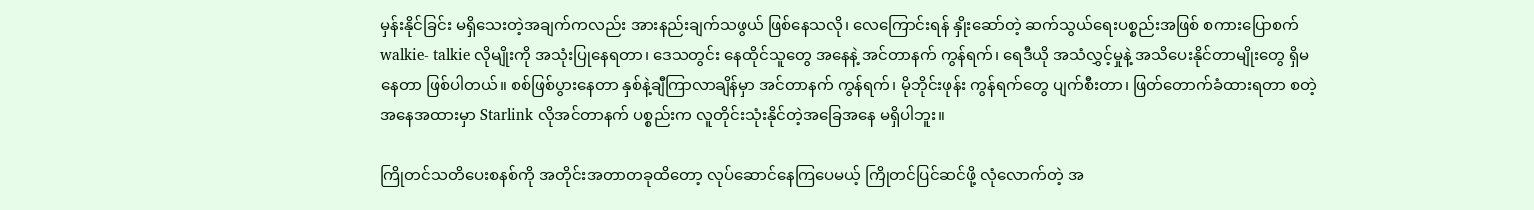မှန်းနိုင်ခြင်း မရှိသေးတဲ့အချက်ကလည်း အားနည်းချက်သဖွယ် ဖြစ်နေသလို၊ လေကြောင်းရန် နှိုးဆော်တဲ့ ဆက်သွယ်ရေးပစ္စည်းအဖြစ် စကားပြောစက် walkie- talkie လိုမျိုးကို အသုံးပြုနေရတာ၊ ဒေသတွင်း နေထိုင်သူတွေ အနေနဲ့ အင်တာနက် ကွန်ရက်၊ ရေဒီယို အသံလွှင့်မှုနဲ့ အသိပေးနိုင်တာမျိုးတွေ ရှိမနေတာ ဖြစ်ပါတယ်။ စစ်ဖြစ်ပွားနေတာ နှစ်နဲ့ချီကြာလာချိန်မှာ အင်တာနက် ကွန်ရက်၊ မိုဘိုင်းဖုန်း ကွန်ရက်တွေ ပျက်စီးတာ၊ ဖြတ်တောက်ခံထားရတာ စတဲ့အနေအထားမှာ Starlink လိုအင်တာနက် ပစ္စည်းက လူတိုင်းသုံးနိုင်တဲ့အခြေအနေ မရှိပါဘူး။

ကြိုတင်သတိပေးစနစ်ကို အတိုင်းအတာတခုထိတော့ လုပ်ဆောင်နေကြပေမယ့် ကြိုတင်ပြင်ဆင်ဖို့ လုံလောက်တဲ့ အ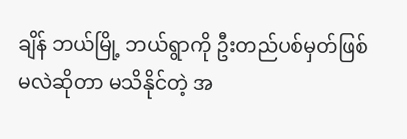ချိန် ဘယ်မြို့ ဘယ်ရွာကို ဦးတည်ပစ်မှတ်ဖြစ်မလဲဆိုတာ မသိနိုင်တဲ့ အ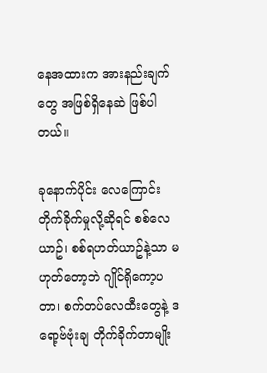နေအထားက အားနည်းချက်တွေ အဖြစ်ရှိနေဆဲ ဖြစ်ပါတယ်။

ခုနောက်ပိုင်း လေကြောင်းတိုက်ခိုက်မှုလို့ဆိုရင် စစ်လေယာဥ်၊ စစ်ရဟတ်ယာဥ်နဲ့သာ မဟုတ်တော့ဘဲ ဂျိုင်ရိုကော့ပတာ၊ စက်တပ်လေထီးတွေနဲ့ ဒရော့ဗ်ဗုံးချ တိုက်ခိုက်တာမျိုး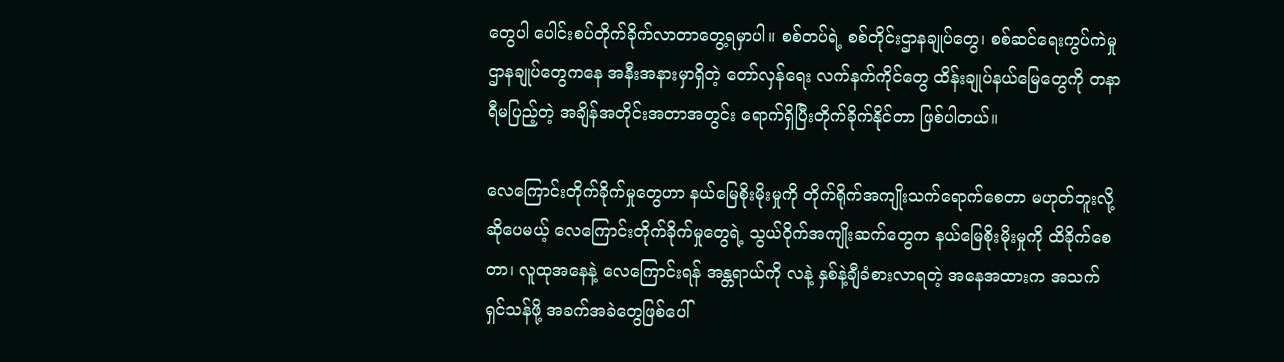တွေပါ ပေါင်းစပ်တိုက်ခိုက်လာတာတွေ့ရမှာပါ။ စစ်တပ်ရဲ့ စစ်တိုင်းဌာနချုပ်တွေ၊ စစ်ဆင်ရေးကွပ်ကဲမှု ဌာနချုပ်တွေကနေ အနီးအနားမှာရှိတဲ့ တော်လှန်ရေး လက်နက်ကိုင်တွေ ထိန်းချုပ်နယ်မြေတွေကို တနာရီမပြည့်တဲ့ အချိန်အတိုင်းအတာအတွင်း ရောက်ရှိပြီးတိုက်ခိုက်နိုင်တာ ဖြစ်ပါတယ်။

လေကြောင်းတိုက်ခိုက်မှုတွေဟာ နယ်မြေစိုးမိုးမှုကို တိုက်ရိုက်အကျိုးသက်ရောက်စေတာ မဟုတ်ဘူးလို့ ဆိုပေမယ့် လေကြောင်းတိုက်ခိုက်မှုတွေရဲ့ သွယ်ဝိုက်အကျိုးဆက်တွေက နယ်မြေစိုးမိုးမှုကို ထိခိုက်စေတာ၊ လူထုအနေနဲ့ လေကြောင်းရန် အန္တရာယ်ကို လနဲ့ နှစ်နဲ့ချီခံစားလာရတဲ့ အနေအထားက အသက်ရှင်သန်ဖို့ အခက်အခဲတွေဖြစ်ပေါ်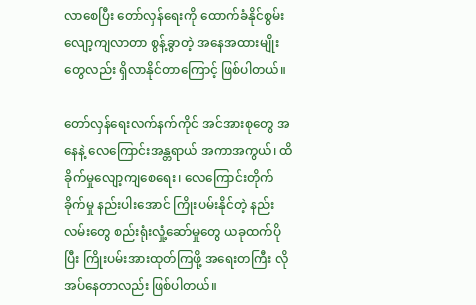လာစေပြီး တော်လှန်ရေးကို ထောက်ခံနိုင်စွမ်း လျော့ကျလာတာ စွန့်ခွာတဲ့ အနေအထားမျိုးတွေလည်း ရှိလာနိုင်တာကြောင့် ဖြစ်ပါတယ်။

တော်လှန်ရေးလက်နက်ကိုင် အင်အားစုတွေ အနေနဲ့ လေကြောင်းအန္တရာယ် အကာအကွယ်၊ ထိခိုက်မှုလျော့ကျစေရေး၊ လေကြောင်းတိုက်ခိုက်မှု နည်းပါးအောင် ကြိုးပမ်းနိုင်တဲ့ နည်းလမ်းတွေ စည်းရုံးလှုံ့ဆော်မှုတွေ ယခုထက်ပိုပြီး ကြိုးပမ်းအားထုတ်ကြဖို့ အရေးတကြီး လိုအပ်နေတာလည်း ဖြစ်ပါတယ်။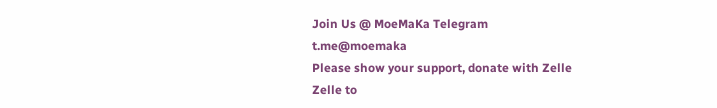Join Us @ MoeMaKa Telegram
t.me@moemaka
Please show your support, donate with Zelle
Zelle to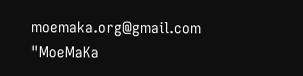moemaka.org@gmail.com "MoeMaKa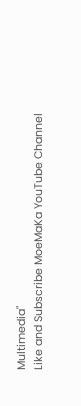Multimedia"
Like and Subscribe MoeMaKa YouTube Channel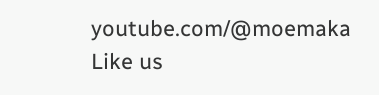youtube.com/@moemaka
Like us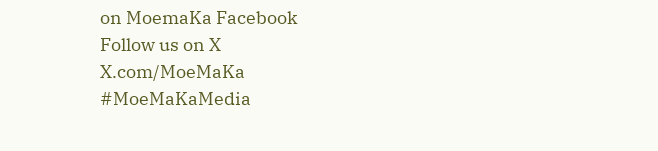on MoemaKa Facebook
Follow us on X
X.com/MoeMaKa
#MoeMaKaMedia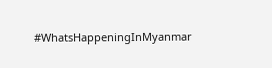#WhatsHappeningInMyanmar